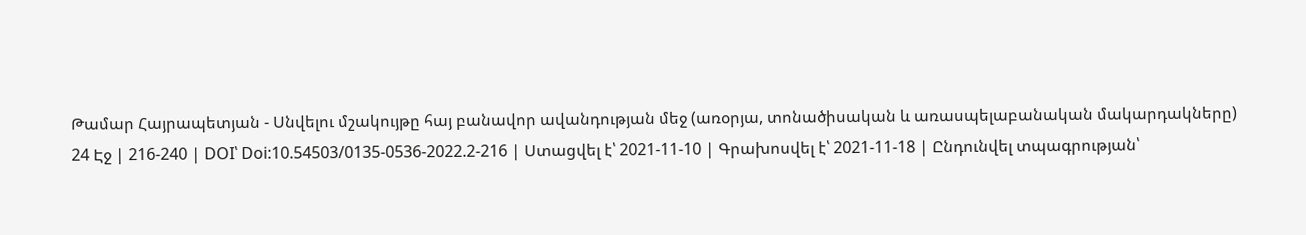Թամար Հայրապետյան - Սնվելու մշակույթը հայ բանավոր ավանդության մեջ (առօրյա, տոնածիսական և առասպելաբանական մակարդակները)
24 Էջ | 216-240 | DOI՝ Doi:10.54503/0135-0536-2022.2-216 | Ստացվել է՝ 2021-11-10 | Գրախոսվել է՝ 2021-11-18 | Ընդունվել տպագրության՝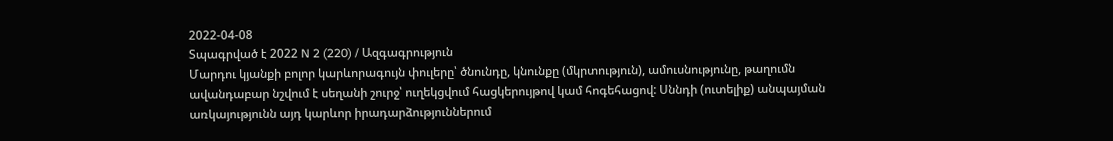2022-04-08
Տպագրված է 2022 N 2 (220) / Ազգագրություն
Մարդու կյանքի բոլոր կարևորագույն փուլերը՝ ծնունդը, կնունքը (մկրտություն), ամուսնությունը, թաղումն ավանդաբար նշվում է սեղանի շուրջ՝ ուղեկցվում հացկերույթով կամ հոգեհացով: Սննդի (ուտելիք) անպայման առկայությունն այդ կարևոր իրադարձություններում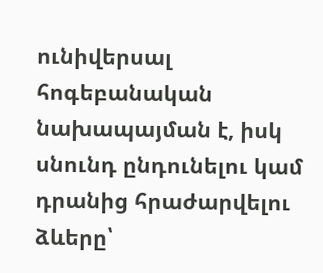ունիվերսալ հոգեբանական նախապայման է, իսկ սնունդ ընդունելու կամ դրանից հրաժարվելու ձևերը՝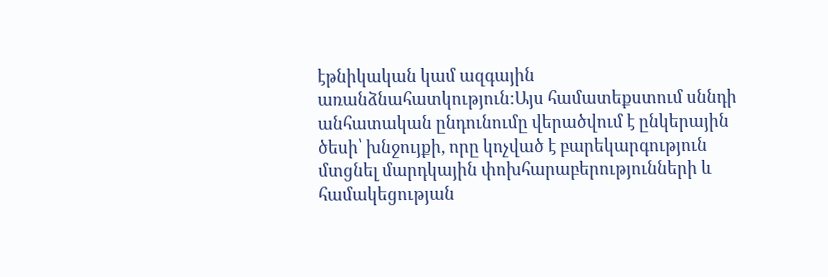էթնիկական կամ ազգային առանձնահատկություն:Այս համատեքստում սննդի անհատական ընդունումը վերածվում է ընկերային ծեսի՝ խնջույքի, որը կոչված է բարեկարգություն մտցնել մարդկային փոխհարաբերությունների և համակեցության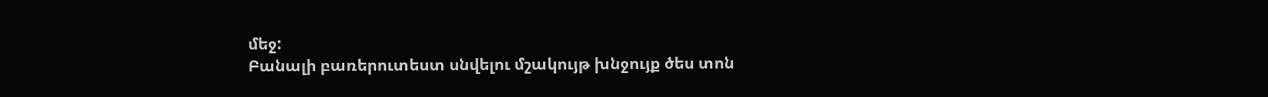մեջ:
Բանալի բառերուտեստ սնվելու մշակույթ խնջույք ծես տոն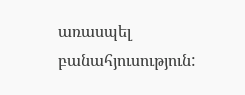առասպել բանահյուսություն: